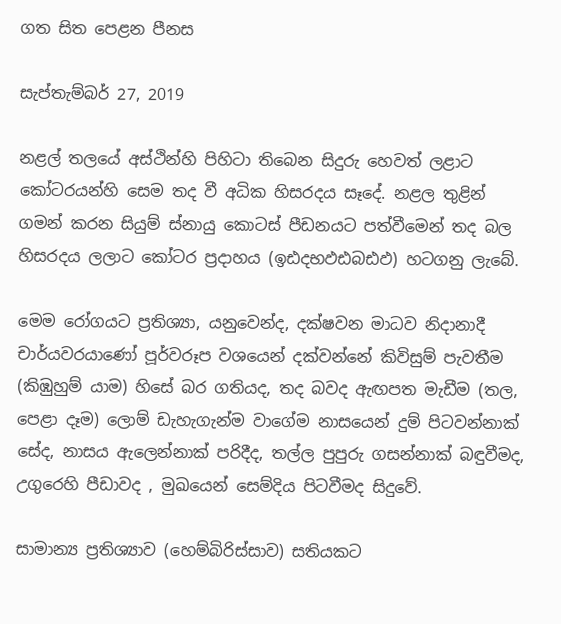ගත සිත පෙළන පීනස

සැප්තැම්බර් 27, 2019

නළල් තලයේ අස්ථින්හි පිහිටා තිබෙන සිදුරු හෙවත් ලළාට කෝටරයන්හි සෙම තද වී අධික හිසරදය සෑදේ. නළල තුළින් ගමන් කරන සියුම් ස්නායු කොටස් පීඩනයට පත්වීමෙන් තද බල හිසරදය ලලාට කෝටර ප්‍රදාහය (ඉඪදභඵඪබඪඵ) හටගනු ලැබේ.

මෙම රෝගයට ප්‍රතිශ්‍යා, යනුවෙන්ද, දක්ෂවන මාධව නිදානාදී චාර්යවරයාණෝ පූර්වරූප වශයෙන් දක්වන්නේ කිවිසුම් පැවතීම (කිඹුහුම් යාම) හිසේ බර ගතියද, තද බවද ඇඟපත මැඩීම (තල, පෙළා දෑම) ලොම් ඩැහැගැන්ම වාගේම නාසයෙන් දුම් පිටවන්නාක් සේද, නාසය ඇලෙන්නාක් පරිදීද, තල්ල පුපුරු ගසන්නාක් බඳුවීමද, උගුරෙහි පීඩාවද , මුඛයෙන් සෙම්දිය පිටවීමද සිදුවේ.

සාමාන්‍ය ප්‍රතිශ්‍යාව (හෙම්බිරිස්සාව) සතියකට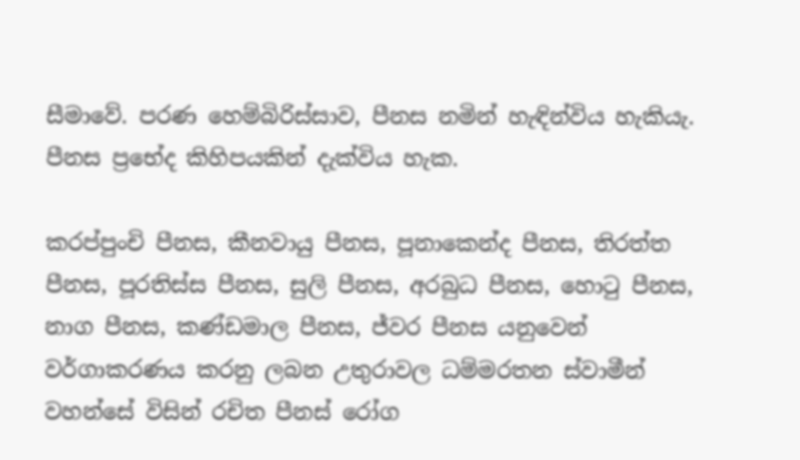සීමාවේ. පරණ හෙම්බිරිස්සාව, පීනස නමින් හැඳින්විය හැකියැ. පීනස ප්‍රභේද කිහිපයකින් දැක්විය හැක.

කරප්පුංචි පීනස, කීනවායු පීනස, පූනාකෙන්ද පීනස, තිරත්ත පීනස, පූරතිස්ස පීනස, සුලි පීනස, අරබුධ පීනස, හොටු පීනස, නාග පීනස, කණ්ඩමාල පීනස, ජ්වර පීනස යනුවෙන් වර්ගාකරණය කරනු ලබන උතුරාවල ධම්මරතන ස්වාමීන් වහන්සේ විසින් රචිත පීනස් රෝග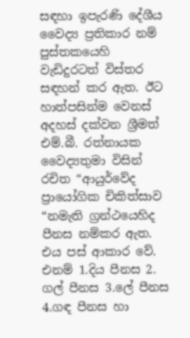සඳහා ඉපැරණි දේශීය වෛද්‍ය ප්‍රතිකාර නම් පුස්තකයෙහි වැඩිදුරටත් විස්තර සඳහන් කර ඇත. ඊට හාත්පසින්ම වෙනස් අදහස් දක්වන ශ්‍රීමත් එම්.බී. රත්නායක වෛද්‍යතුමා විසින් රචිත “ආයුර්වේද ප්‍රායෝගික චිකිත්සාව “නමැති ග්‍රන්ථයෙහිද පීනස නම්කර ඇත. එය පස් ආකාර වේ. එනම් 1.දිය පීනස 2. ගල් පීනස 3.ලේ පීනස 4.ගඳ පීනස හා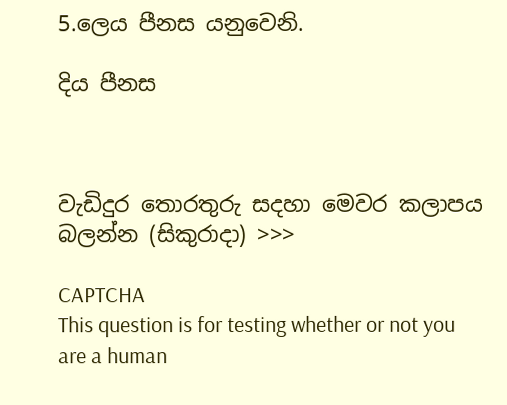5.ලෙය පීනස යනුවෙනි.

දිය පීනස



වැඩිදුර තොරතුරු සදහා මෙවර කලාපය බලන්න (සිකුරාදා) >>>

CAPTCHA
This question is for testing whether or not you are a human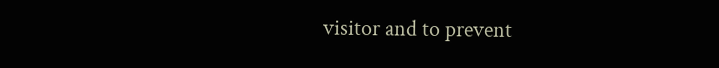visitor and to prevent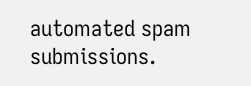automated spam submissions.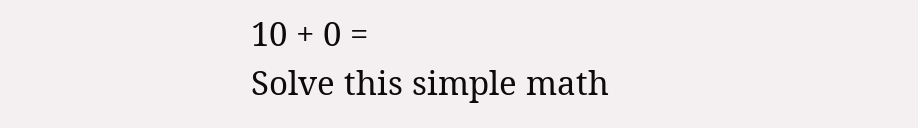10 + 0 =
Solve this simple math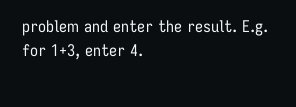problem and enter the result. E.g. for 1+3, enter 4.